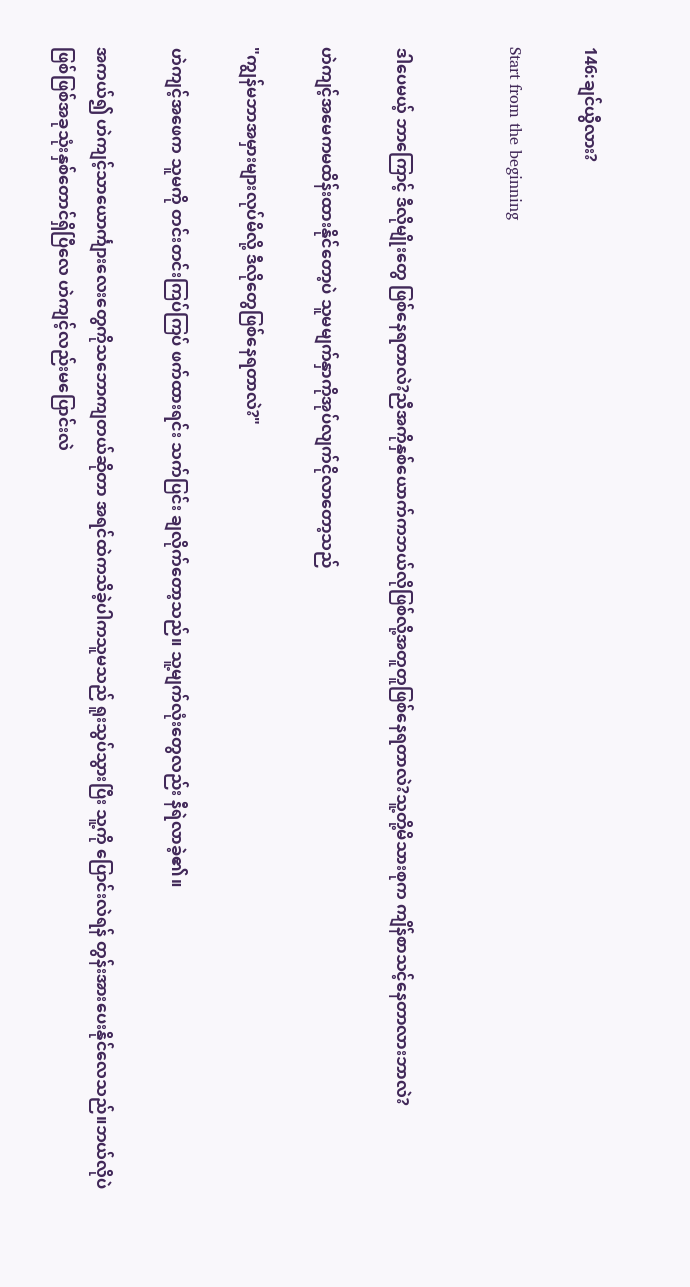146:ချင်ယွီလား?

Start from the beginning


ဒါပေမယ့် ဘာကြောင့် ဒီလိုမျိုးတွေ ဖြစ်နေရတာလဲ?ညီအကိုနှစ်ယောက်ကဘယ်လိုဖြစ်လို့အတူတူဖြစ်နေရတာလဲ?သူ့တို့မိသားစုက ကျိန်စာသင့်နေတာလားဘာလဲ?

ဟဲကျင့်အမေကမထိန်းထားနိုင်တော့ပဲ သူမမျက်နှာကိုအုပ်လျက်ငိုလာတော့သည်

"ကျွန်မဘာအမှားများလုပ်မိလို့ ဒီလိုတွေဖြစ်နေရတာလဲ?"

ဟဲကျင့်အဖေက သူမကို တင်းတင်းကြပ်ကြပ် ဖက်ထားရင်း သက်ပြင်း ချလိုက်တော့သည်။ သူ့မျက်လုံးတွေလည်း နီရဲလာခဲ့၏။

အကယ်၍ ဟဲကျင့်သာယောင်္ကျားလေးတွေကိုသဘောကျတယ်ဆိုတာ အရင်ထဲကသိခဲ့ပါကသူမသည် ရူးသွပ်သွားပြီး သူ့ကို ပြောင်းလဲရန် တွန်းအားပေးနိုင်လေသည်။ဘယ်လိုပဲဖြစ်ဖြစ်အခုသုံးနှစ်တောင်ရှိပြီလေ ဟဲကျင့်လည်းမပြောင်းလဲ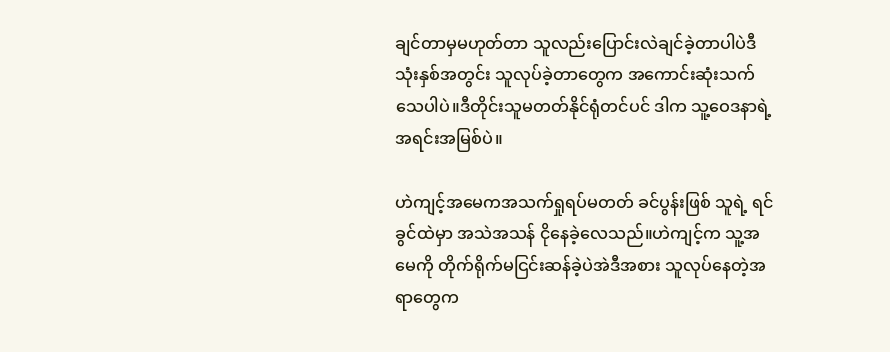ချင်တာမှမဟုတ်တာ သူလည်းပြောင်းလဲချင်ခဲ့တာပါပဲဒီသုံးနှစ်အတွင်း သူလုပ်ခဲ့တာတွေက အကောင်းဆုံးသက်သေပါပဲ။ဒီတိုင်းသူမတတ်နိုင်ရုံတင်ပင် ဒါက သူ့ဝေဒနာရဲ့ အရင်းအမြစ်ပဲ။

ဟဲကျင့်အမေကအသက်ရှုရပ်မတတ် ခင်ပွန်းဖြစ် သူရဲ့ ရင်ခွင်ထဲမှာ အသဲအသန် ငိုနေခဲ့လေသည်။ဟဲကျင့်က သူ့အမေကို တိုက်ရိုက်မငြင်းဆန်ခဲ့ပဲအဲဒီအစား သူလုပ်နေတဲ့အရာတွေက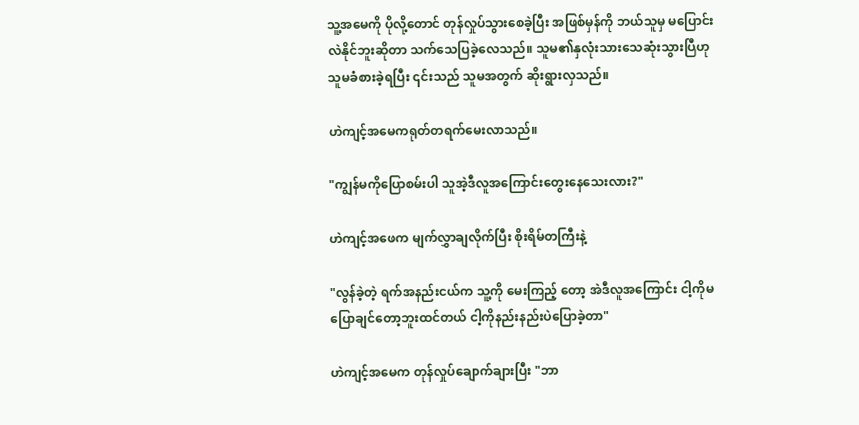သူ့အမေကို ပိုလို့တောင် တုန်လှုပ်သွားစေခဲ့ပြီး အဖြစ်မှန်ကို ဘယ်သူမှ မပြောင်းလဲနိုင်ဘူးဆိုတာ သက်သေပြခဲ့လေသည်။ သူမ၏နှလုံးသားသေဆုံးသွားပြီဟု သူမခံစားခဲ့ရပြီး ၎င်းသည် သူမအတွက် ဆိုးရွားလှသည်။

ဟဲကျင့်အမေကရုတ်တရက်မေးလာသည်။

"ကျွန်မကိုပြောစမ်းပါ သူအဲ့ဒီလူအကြောင်းတွေးနေသေးလား?"

ဟဲကျင့်အဖေက မျက်လွှာချလိုက်ပြီး စိုးရိမ်တကြီးနဲ့

"လွန်ခဲ့တဲ့ ရက်အနည်းငယ်က သူ့ကို မေးကြည့် တော့ အဲဒီလူအကြောင်း ငါ့ကိုမပြောချင်တော့ဘူးထင်တယ် ငါ့ကိုနည်းနည်းပဲပြောခဲ့တာ"

ဟဲကျင့်အမေက တုန်လှုပ်ချောက်ချားပြီး "ဘာ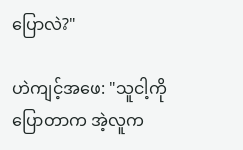ပြောလဲ?"

ဟဲကျင့်အဖေ: "သူငါ့ကိုပြောတာက အဲ့လူက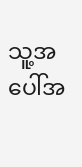သူ့အပေါ်အ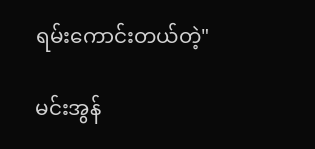ရမ်းကောင်းတယ်တဲ့"

မင်းအွန်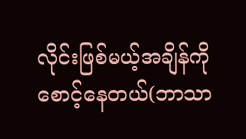လိုင်းဖြစ်မယ့်အချိန်ကို စောင့်နေတယ်(ဘာသာ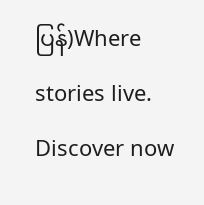ပြန်)Where stories live. Discover now